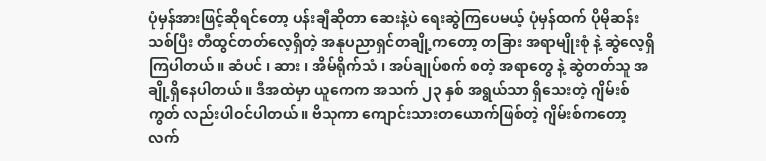ပုံမှန်အားဖြင့်ဆိုရင်တော့ ပန်းချီဆိုတာ ဆေးနဲ့ပဲ ရေးဆွဲကြပေမယ့် ပုံမှန်ထက် ပိုမိုဆန်းသစ်ပြီး တီထွင်တတ်လေ့ရှိတဲ့ အနုပညာရှင်တချို့ကတော့ တခြား အရာမျိုးစုံ နဲ့ ဆွဲလေ့ရှိကြပါတယ်။ ဆံပင် ၊ ဆား ၊ အိမ်ရိုက်သံ ၊ အပ်ချုပ်စက် စတဲ့ အရာတွေ နဲ့ ဆွဲတတ်သူ အချို့ရှိနေပါတယ်။ ဒီအထဲမှာ ယူကေက အသက် ၂၃ နှစ် အရွယ်သာ ရှိသေးတဲ့ ဂျိမ်းစ်ကွတ် လည်းပါဝင်ပါတယ်။ ဗိသုကာ ကျောင်းသားတယောက်ဖြစ်တဲ့ ဂျိမ်းစ်ကတော့ လက်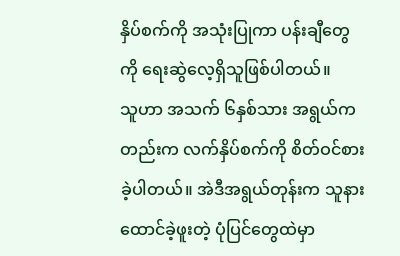နှိပ်စက်ကို အသုံးပြုကာ ပန်းချီတွေကို ရေးဆွဲလေ့ရှိသူဖြစ်ပါတယ်။
သူဟာ အသက် ၆နှစ်သား အရွယ်ကတည်းက လက်နှိပ်စက်ကို စိတ်ဝင်စားခဲ့ပါတယ်။ အဲဒီအရွယ်တုန်းက သူနားထောင်ခဲ့ဖူးတဲ့ ပုံပြင်တွေထဲမှာ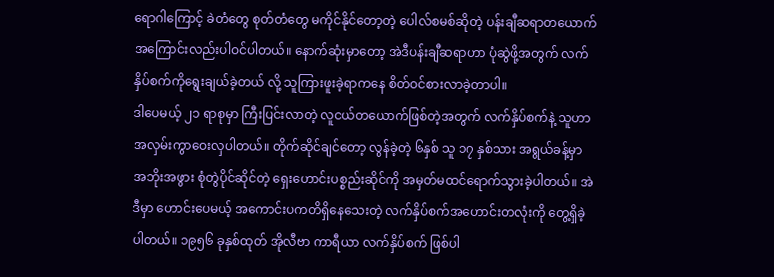ရောဂါကြောင့် ခဲတံတွေ စုတ်တံတွေ မကိုင်နိုင်တော့တဲ့ ပေါလ်စမစ်ဆိုတဲ့ ပန်းချီဆရာတယောက်အကြောင်းလည်းပါဝင်ပါတယ်။ နောက်ဆုံးမှာတော့ အဲဒီပန်းချီဆရာဟာ ပုံဆွဲဖို့အတွက် လက်နှိပ်စက်ကိုရွေးချယ်ခဲ့တယ် လို့ သူကြားဖူးခဲ့ရာကနေ စိတ်ဝင်စားလာခဲ့တာပါ။
ဒါပေမယ့် ၂၁ ရာစုမှာ ကြီးပြင်းလာတဲ့ လူငယ်တယောက်ဖြစ်တဲ့အတွက် လက်နှိပ်စက်နဲ့ သူဟာ အလှမ်းကွာဝေးလှပါတယ်။ တိုက်ဆိုင်ချင်တော့ လွန်ခဲ့တဲ့ ၆နှစ် သူ ၁၇ နှစ်သား အရွယ်ခန့်မှာ အဘိုးအဖွား စုံတွဲပိုင်ဆိုင်တဲ့ ရှေးဟောင်းပစ္စည်းဆိုင်ကို အမှတ်မထင်ရောက်သွားခဲ့ပါတယ်။ အဲဒီမှာ ဟောင်းပေမယ့် အကောင်းပကတိရှိနေသေးတဲ့ လက်နှိပ်စက်အဟောင်းတလုံးကို တွေ့ရှိခဲ့ပါတယ်။ ၁၉၅၆ ခုနှစ်ထုတ် အိုလီဗာ ကာရီယာ လက်နှိပ်စက် ဖြစ်ပါ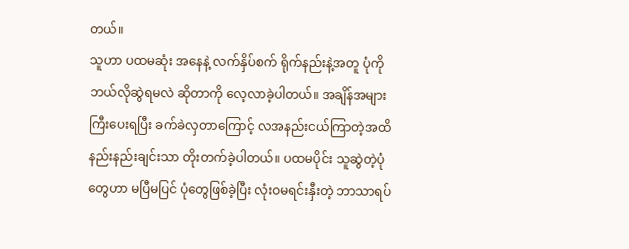တယ်။
သူဟာ ပထမဆုံး အနေနဲ့ လက်နှိပ်စက် ရိုက်နည်းနဲ့အတူ ပုံကို ဘယ်လိုဆွဲရမလဲ ဆိုတာကို လေ့လာခဲ့ပါတယ်။ အချိန်အများကြီးပေးရပြီး ခက်ခဲလှတာကြောင့် လအနည်းငယ်ကြာတဲ့အထိ နည်းနည်းချင်းသာ တိုးတက်ခဲ့ပါတယ်။ ပထမပိုင်း သူဆွဲတဲ့ပုံတွေဟာ မပြီမပြင် ပုံတွေဖြစ်ခဲ့ပြီး လုံးဝမရင်းနှီးတဲ့ ဘာသာရပ်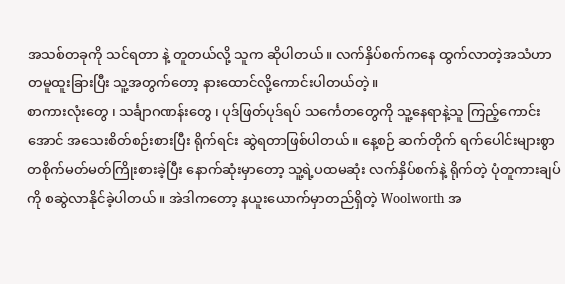အသစ်တခုကို သင်ရတာ နဲ့ တူတယ်လို့ သူက ဆိုပါတယ်။ လက်နှိပ်စက်ကနေ ထွက်လာတဲ့အသံဟာ တမူထူးခြားပြီး သူ့အတွက်တော့ နားထောင်လို့ကောင်းပါတယ်တဲ့။
စာကားလုံးတွေ ၊ သင်္ချာဂဏန်းတွေ ၊ ပုဒ်ဖြတ်ပုဒ်ရပ် သင်္ကေတတွေကို သူ့နေရာနဲ့သူ ကြည့်ကောင်းအောင် အသေးစိတ်စဉ်းစားပြီး ရိုက်ရင်း ဆွဲရတာဖြစ်ပါတယ်။ နေ့စဉ် ဆက်တိုက် ရက်ပေါင်းများစွာ တစိုက်မတ်မတ်ကြိုးစားခဲ့ပြီး နောက်ဆုံးမှာတော့ သူ့ရဲ့ပထမဆုံး လက်နှိပ်စက်နဲ့ ရိုက်တဲ့ ပုံတူကားချပ်ကို စဆွဲလာနိုင်ခဲ့ပါတယ်။ အဲဒါကတော့ နယူးယောက်မှာတည်ရှိတဲ့ Woolworth အ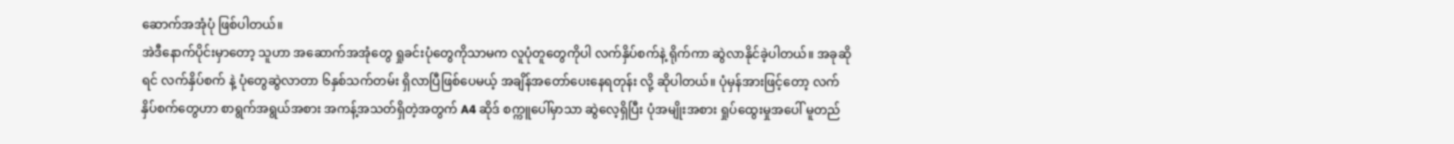ဆောက်အအုံပုံ ဖြစ်ပါတယ်။
အဲဒီနောက်ပိုင်းမှာတော့ သူဟာ အဆောက်အအုံတွေ ရှုခင်းပုံတွေကိုသာမက လူပုံတူတွေကိုပါ လက်နှိပ်စက်နဲ့ ရိုက်ကာ ဆွဲလာနိုင်ခဲ့ပါတယ်။ အခုဆိုရင် လက်နှိပ်စက် နဲ့ ပုံတွေဆွဲလာတာ ၆နှစ်သက်တမ်း ရှိလာပြီဖြစ်ပေမယ့် အချိန်အတော်ပေးနေရတုန်း လို့ ဆိုပါတယ်။ ပုံမှန်အားဖြင့်တော့ လက်နှိပ်စက်တွေဟာ စာရွက်အရွယ်အစား အကန့်အသတ်ရှိတဲ့အတွက် A4 ဆိုဒ် စက္ကူပေါ်မှာသာ ဆွဲလေ့ရှိပြီး ပုံအမျိုးအစား ရှုပ်ထွေးမှုအပေါ် မူတည်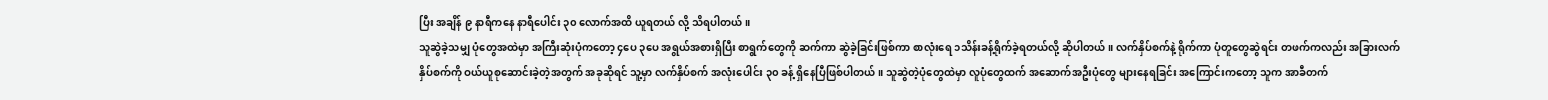ပြီး အချိန် ၉ နာရီကနေ နာရီပေါင်း ၃၀ လောက်အထိ ယူရတယ် လို့ သိရပါတယ်။
သူဆွဲခဲ့သမျှ ပုံတွေအထဲမှာ အကြီးဆုံးပုံကတော့ ၄ပေ ၃ပေ အရွယ်အစားရှိပြီး စာရွက်တွေကို ဆက်ကာ ဆွဲခဲ့ခြင်းဖြစ်ကာ စာလုံးရေ ၁သိန်းခန့်ရိုက်ခဲ့ရတယ်လို့ ဆိုပါတယ်။ လက်နှိပ်စက်နဲ့ ရိုက်ကာ ပုံတူတွေဆွဲရင်း တဖက်ကလည်း အခြားလက်နှိပ်စက်ကို ဝယ်ယူစုဆောင်းခဲ့တဲ့အတွက် အခုဆိုရင် သူ့မှာ လက်နှိပ်စက် အလုံးပေါင်း ၃၀ ခန့် ရှိနေပြီဖြစ်ပါတယ်။ သူဆွဲတဲ့ပုံတွေထဲမှာ လူပုံတွေထက် အဆောက်အဦးပုံတွေ များနေရခြင်း အကြောင်းကတော့ သူက အာခီတက်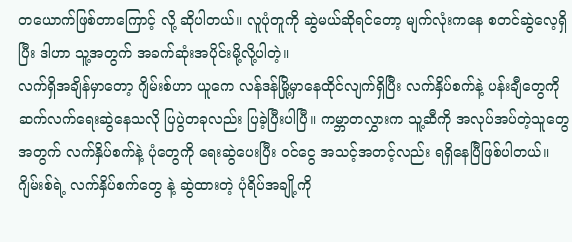တယောက်ဖြစ်တာကြောင့် လို့ ဆိုပါတယ်။ လူပုံတူကို ဆွဲမယ်ဆိုရင်တော့ မျက်လုံးကနေ စတင်ဆွဲလေ့ရှိပြီး ဒါဟာ သူ့အတွက် အခက်ဆုံးအပိုင်းမို့လို့ပါတဲ့။
လက်ရှိအချိန်မှာတော့ ဂျိမ်းစ်ဟာ ယူကေ လန်ဒန်မြို့မှာနေထိုင်လျက်ရှိပြီး လက်နှိပ်စက်နဲ့ ပန်းချီတွေကို ဆက်လက်ရေးဆွဲနေသလို ပြပွဲတခုလည်း ပြခဲ့ပြီးပါပြီ။ ကမ္ဘာတလွှားက သူ့ဆီကို အလုပ်အပ်တဲ့သူတွေအတွက် လက်နှိပ်စက်နဲ့ ပုံတွေကို ရေးဆွဲပေးပြီး ဝင်ငွေ အသင့်အတင့်လည်း ရရှိနေပြီဖြစ်ပါတယ်။ ဂျိမ်းစ်ရဲ့ လက်နှိပ်စက်တွေ နဲ့ ဆွဲထားတဲ့ ပုံရိပ်အချို့ကို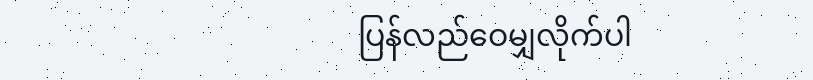ပြန်လည်ဝေမျှလိုက်ပါ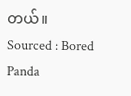တယ်။
Sourced : Bored Panda